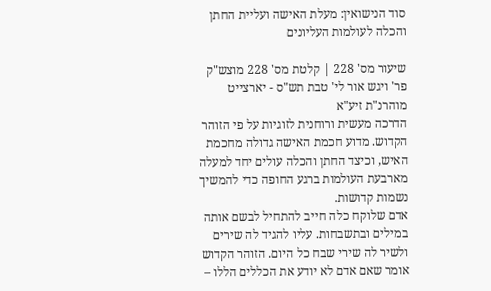סוד הנישואין: מעלת האישה ועליית החתן והכלה לעולמות העליונים

שיעור מס' 228 | קלטת מס' 228 מוצש"ק פר' ויגש אור לי' טבת תש"ס - יארצייט מוהרנ"ת זיע"א
הדרכה מעשית ורוחנית לזוגיות על פי הזוהר הקדוש. מדוע חכמת האישה גדולה מחכמת האיש, וכיצד החתן והכלה עולים יחד למעלה מארבעת העולמות ברגע החופה כדי להמשיך נשמות קדושות.
אדם שלוקח כלה חייב להתחיל לבשם אותה במילים ובתשבחות. עליו להגיד לה שירים ולשיר לה שירי שבח כל היום. הזוהר הקדוש אומר שאם אדם לא יודע את הכללים הללו –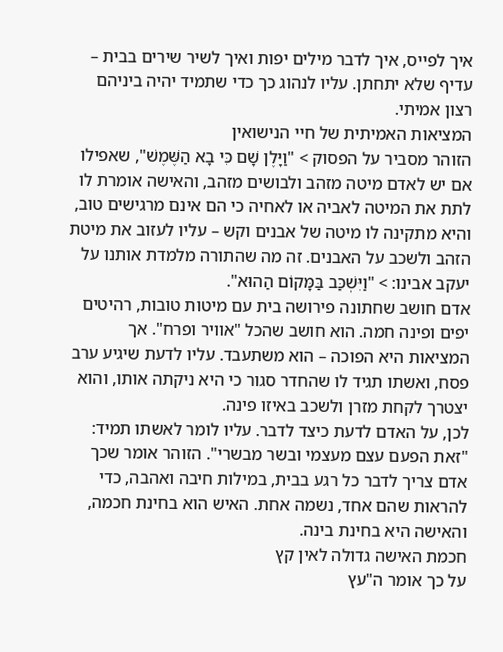איך לפייס, איך לדבר מילים יפות ואיך לשיר שירים בבית – עדיף שלא יתחתן. עליו לנהוג כך כדי שתמיד יהיה ביניהם רצון אמיתי.
המציאות האמיתית של חיי הנישואין
הזוהר מסביר על הפסוק > "וַיָּלֶן שָׁם כִּי בָא הַשֶּׁמֶשׁ", שאפילו אם יש לאדם מיטה מזהב ולבושים מזהב, והאישה אומרת לו לתת את המיטה לאביה או לאחיה כי הם אינם מרגישים טוב, והיא מתקינה לו מיטה של אבנים וקש – עליו לעזוב את מיטת הזהב ולשכב על האבנים. זה מה שהתורה מלמדת אותנו על יעקב אבינו: > "וַיִּשְׁכַּב בַּמָּקוֹם הַהוּא".
אדם חושב שחתונה פירושה בית עם מיטות טובות, רהיטים יפים ופינה חמה. הוא חושב שהכל "אוויר ופרח". אך המציאות היא הפוכה – הוא משתעבד. עליו לדעת שיגיע ערב פסח, ואשתו תגיד לו שהחדר סגור כי היא ניקתה אותו, והוא יצטרך לקחת מזרן ולשכב באיזו פינה.
לכן, על האדם לדעת כיצד לדבר. עליו לומר לאשתו תמיד: "זאת הפעם עצם מעצמי ובשר מבשרי". הזוהר אומר שכך אדם צריך לדבר כל רגע בבית, במילות חיבה ואהבה, כדי להראות שהם אחד, נשמה אחת. האיש הוא בחינת חכמה, והאישה היא בחינת בינה.
חכמת האישה גדולה לאין קץ
על כך אומר ה"עץ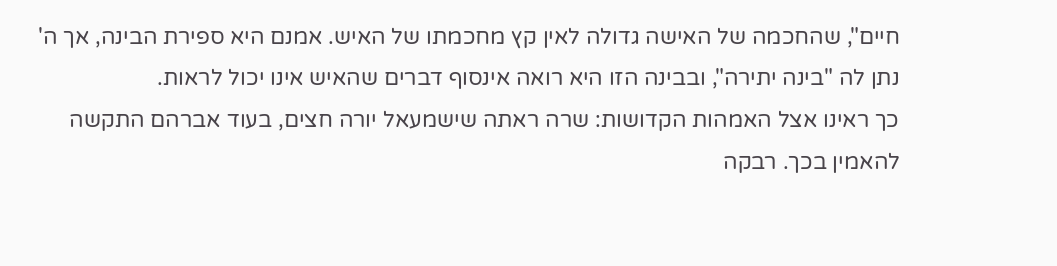חיים", שהחכמה של האישה גדולה לאין קץ מחכמתו של האיש. אמנם היא ספירת הבינה, אך ה' נתן לה "בינה יתירה", ובבינה הזו היא רואה אינסוף דברים שהאיש אינו יכול לראות.
כך ראינו אצל האמהות הקדושות: שרה ראתה שישמעאל יורה חצים, בעוד אברהם התקשה להאמין בכך. רבקה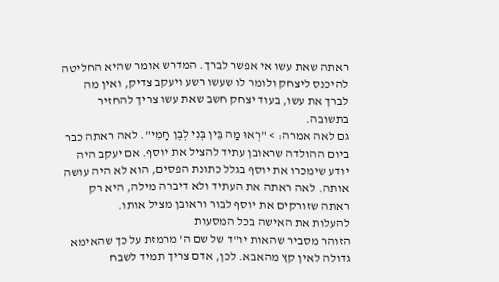ראתה שאת עשו אי אפשר לברך. המדרש אומר שהיא החליטה להיכנס ליצחק ולומר לו שעשו רשע ויעקב צדיק, ואין מה לברך את עשו, בעוד יצחק חשב שאת עשו צריך להחזיר בתשובה.
גם לאה אמרה: > "רְאוּ מַה בֵּין בְּנִי לְבֶן חָמִי". לאה ראתה כבר ביום ההולדה שראובן עתיד להציל את יוסף. אם יעקב היה יודע שימכרו את יוסף בגלל כתונת הפסים, הוא לא היה עושה אותה. לאה ראתה את העתיד ולא דיברה מילה, היא רק ראתה שזורקים את יוסף לבור וראובן מציל אותו.
להעלות את האישה בכל המסעות
הזוהר מסביר שהאות יו"ד של שם ה' מרמזת על כך שהאימא גדולה לאין קץ מהאבא. לכן, אדם צריך תמיד לשבח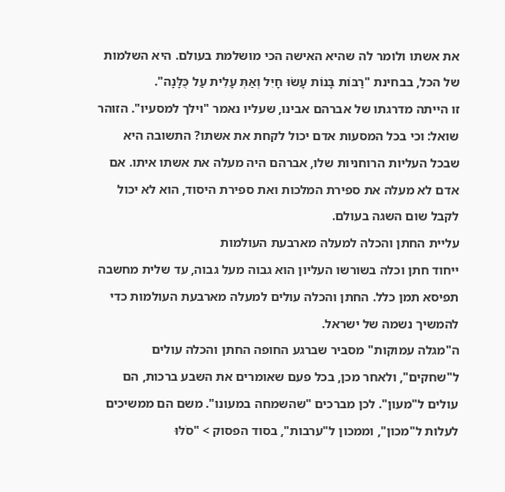את אשתו ולומר לה שהיא האישה הכי מושלמת בעולם. היא השלמות של הכל, בבחינת "רַבּוֹת בָּנוֹת עָשׂוּ חָיִל וְאַתְּ עָלִית עַל כֻּלָּנָה".
זו הייתה מדרגתו של אברהם אבינו, שעליו נאמר "וילך למסעיו". הזוהר שואל: וכי בכל המסעות אדם יכול לקחת את אשתו? התשובה היא שבכל העליות הרוחניות שלו, אברהם היה מעלה את אשתו איתו. אם אדם לא מעלה את ספירת המלכות ואת ספירת היסוד, הוא לא יכול לקבל שום השגה בעולם.
עליית החתן והכלה למעלה מארבעת העולמות
ייחוד חתן וכלה בשורשו העליון הוא גבוה מעל גבוה, עד שלית מחשבה תפיסא תמן כלל. החתן והכלה עולים למעלה מארבעת העולמות כדי להמשיך נשמה של ישראל.
ה"מגלה עמוקות" מסביר שברגע החופה החתן והכלה עולים ל"שחקים", ולאחר מכן, בכל פעם שאומרים את השבע ברכות, הם עולים ל"מעון". לכן מברכים "שהשמחה במעונו". משם הם ממשיכים לעלות ל"מכון", וממכון ל"ערבות", בסוד הפסוק > "סֹלּוּ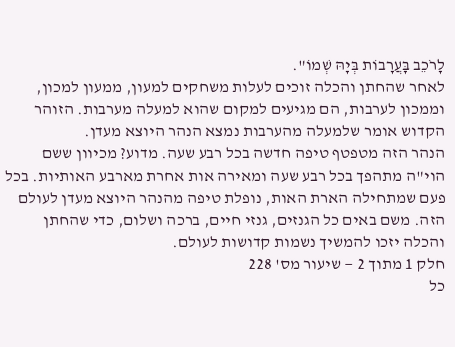לָרֹכֵב בָּעֲרָבוֹת בְּיָהּ שְׁמוֹ".
לאחר שהחתן והכלה זוכים לעלות משחקים למעון, ממעון למכון, וממכון לערבות, הם מגיעים למקום שהוא למעלה מערבות. הזוהר הקדוש אומר שלמעלה מהערבות נמצא הנהר היוצא מעדן.
הנהר הזה מטפטף טיפה חדשה בכל רבע שעה. מדוע? מכיוון ששם הוי"ה מתהפך בכל רבע שעה ומאירה אות אחרת מארבע האותיות. בכל פעם שמתחילה הארת האות, נופלת טיפה מהנהר היוצא מעדן לעולם הזה. משם באים כל הגנזים, גנזי חיים, ברכה ושלום, כדי שהחתן והכלה יזכו להמשיך נשמות קדושות לעולם.
חלק 1 מתוך 2 — שיעור מס' 228
כל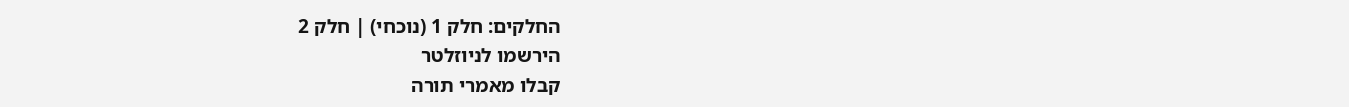החלקים: חלק 1 (נוכחי) | חלק 2
הירשמו לניוזלטר
קבלו מאמרי תורה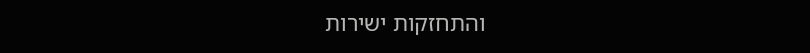והתחזקות ישירות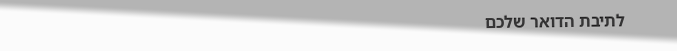לתיבת הדואר שלכם